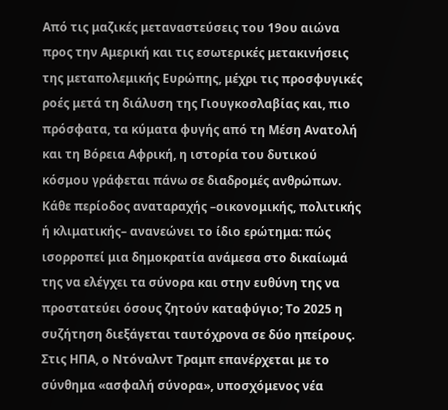Από τις μαζικές μεταναστεύσεις του 19ου αιώνα προς την Αμερική και τις εσωτερικές μετακινήσεις της μεταπολεμικής Ευρώπης, μέχρι τις προσφυγικές ροές μετά τη διάλυση της Γιουγκοσλαβίας και, πιο πρόσφατα, τα κύματα φυγής από τη Μέση Ανατολή και τη Βόρεια Αφρική, η ιστορία του δυτικού κόσμου γράφεται πάνω σε διαδρομές ανθρώπων. Κάθε περίοδος αναταραχής –οικονομικής, πολιτικής ή κλιματικής– ανανεώνει το ίδιο ερώτημα: πώς ισορροπεί μια δημοκρατία ανάμεσα στο δικαίωμά της να ελέγχει τα σύνορα και στην ευθύνη της να προστατεύει όσους ζητούν καταφύγιο; Το 2025 η συζήτηση διεξάγεται ταυτόχρονα σε δύο ηπείρους. Στις ΗΠΑ, ο Ντόναλντ Τραμπ επανέρχεται με το σύνθημα «ασφαλή σύνορα», υποσχόμενος νέα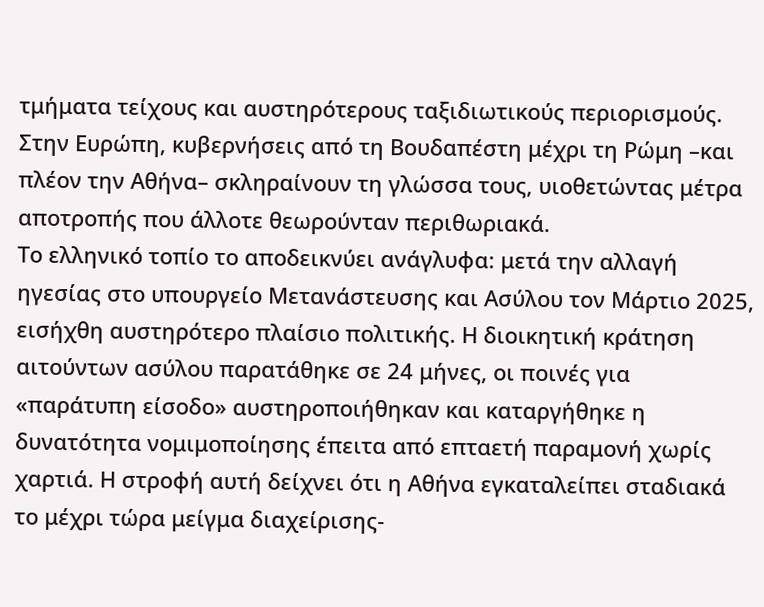τμήματα τείχους και αυστηρότερους ταξιδιωτικούς περιορισμούς. Στην Ευρώπη, κυβερνήσεις από τη Βουδαπέστη μέχρι τη Ρώμη –και πλέον την Αθήνα– σκληραίνουν τη γλώσσα τους, υιοθετώντας μέτρα αποτροπής που άλλοτε θεωρούνταν περιθωριακά.
Το ελληνικό τοπίο το αποδεικνύει ανάγλυφα: μετά την αλλαγή ηγεσίας στο υπουργείο Μετανάστευσης και Ασύλου τον Μάρτιο 2025, εισήχθη αυστηρότερο πλαίσιο πολιτικής. Η διοικητική κράτηση αιτούντων ασύλου παρατάθηκε σε 24 μήνες, οι ποινές για «παράτυπη είσοδο» αυστηροποιήθηκαν και καταργήθηκε η δυνατότητα νομιμοποίησης έπειτα από επταετή παραμονή χωρίς χαρτιά. Η στροφή αυτή δείχνει ότι η Αθήνα εγκαταλείπει σταδιακά το μέχρι τώρα μείγμα διαχείρισης-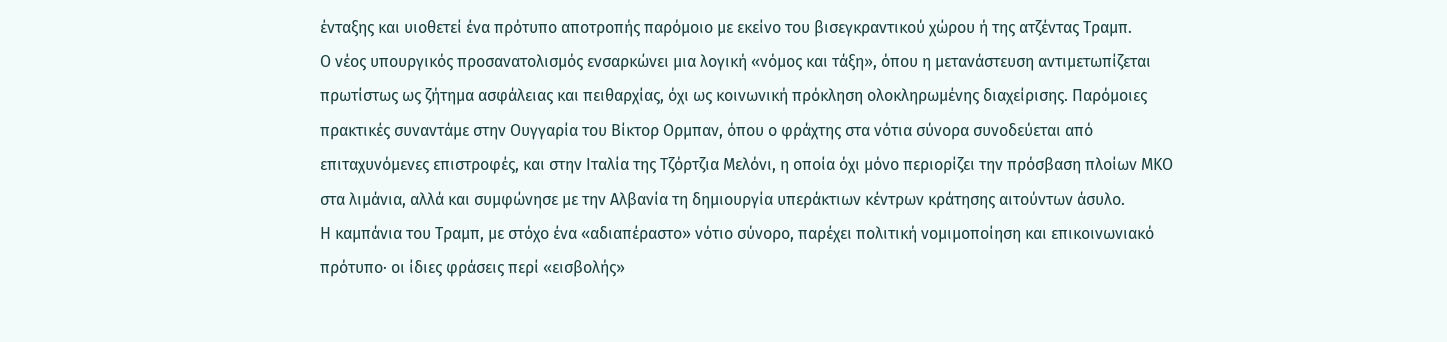ένταξης και υιοθετεί ένα πρότυπο αποτροπής παρόμοιο με εκείνο του βισεγκραντικού χώρου ή της ατζέντας Τραμπ.
Ο νέος υπουργικός προσανατολισμός ενσαρκώνει μια λογική «νόμος και τάξη», όπου η μετανάστευση αντιμετωπίζεται πρωτίστως ως ζήτημα ασφάλειας και πειθαρχίας, όχι ως κοινωνική πρόκληση ολοκληρωμένης διαχείρισης. Παρόμοιες πρακτικές συναντάμε στην Ουγγαρία του Βίκτορ Ορμπαν, όπου ο φράχτης στα νότια σύνορα συνοδεύεται από επιταχυνόμενες επιστροφές, και στην Ιταλία της Τζόρτζια Μελόνι, η οποία όχι μόνο περιορίζει την πρόσβαση πλοίων ΜΚΟ στα λιμάνια, αλλά και συμφώνησε με την Αλβανία τη δημιουργία υπεράκτιων κέντρων κράτησης αιτούντων άσυλο.
Η καμπάνια του Τραμπ, με στόχο ένα «αδιαπέραστο» νότιο σύνορο, παρέχει πολιτική νομιμοποίηση και επικοινωνιακό πρότυπο· οι ίδιες φράσεις περί «εισβολής»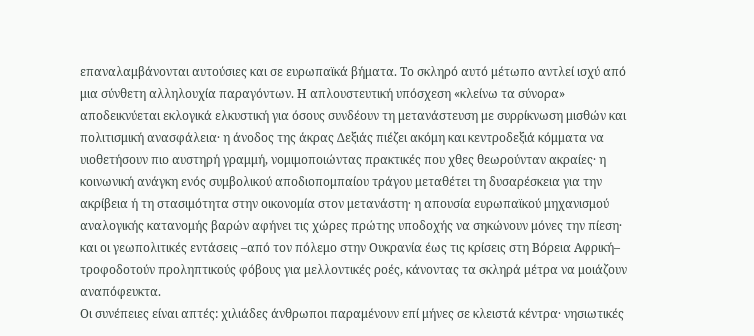επαναλαμβάνονται αυτούσιες και σε ευρωπαϊκά βήματα. Το σκληρό αυτό μέτωπο αντλεί ισχύ από μια σύνθετη αλληλουχία παραγόντων. Η απλουστευτική υπόσχεση «κλείνω τα σύνορα» αποδεικνύεται εκλογικά ελκυστική για όσους συνδέουν τη μετανάστευση με συρρίκνωση μισθών και πολιτισμική ανασφάλεια· η άνοδος της άκρας Δεξιάς πιέζει ακόμη και κεντροδεξιά κόμματα να υιοθετήσουν πιο αυστηρή γραμμή, νομιμοποιώντας πρακτικές που χθες θεωρούνταν ακραίες· η κοινωνική ανάγκη ενός συμβολικού αποδιοπομπαίου τράγου μεταθέτει τη δυσαρέσκεια για την ακρίβεια ή τη στασιμότητα στην οικονομία στον μετανάστη· η απουσία ευρωπαϊκού μηχανισμού αναλογικής κατανομής βαρών αφήνει τις χώρες πρώτης υποδοχής να σηκώνουν μόνες την πίεση· και οι γεωπολιτικές εντάσεις –από τον πόλεμο στην Ουκρανία έως τις κρίσεις στη Βόρεια Αφρική– τροφοδοτούν προληπτικούς φόβους για μελλοντικές ροές, κάνοντας τα σκληρά μέτρα να μοιάζουν αναπόφευκτα.
Οι συνέπειες είναι απτές: χιλιάδες άνθρωποι παραμένουν επί μήνες σε κλειστά κέντρα· νησιωτικές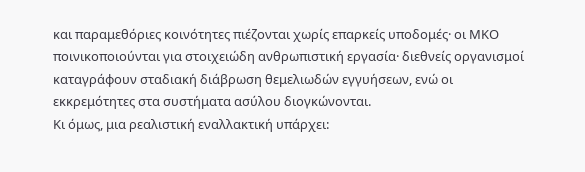και παραμεθόριες κοινότητες πιέζονται χωρίς επαρκείς υποδομές· οι ΜΚΟ ποινικοποιούνται για στοιχειώδη ανθρωπιστική εργασία· διεθνείς οργανισμοί καταγράφουν σταδιακή διάβρωση θεμελιωδών εγγυήσεων, ενώ οι εκκρεμότητες στα συστήματα ασύλου διογκώνονται.
Κι όμως, μια ρεαλιστική εναλλακτική υπάρχει: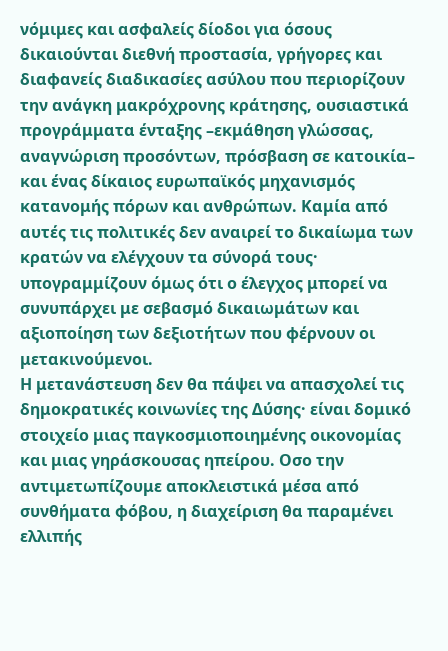νόμιμες και ασφαλείς δίοδοι για όσους δικαιούνται διεθνή προστασία, γρήγορες και διαφανείς διαδικασίες ασύλου που περιορίζουν την ανάγκη μακρόχρονης κράτησης, ουσιαστικά προγράμματα ένταξης –εκμάθηση γλώσσας, αναγνώριση προσόντων, πρόσβαση σε κατοικία– και ένας δίκαιος ευρωπαϊκός μηχανισμός κατανομής πόρων και ανθρώπων. Καμία από αυτές τις πολιτικές δεν αναιρεί το δικαίωμα των κρατών να ελέγχουν τα σύνορά τους· υπογραμμίζουν όμως ότι ο έλεγχος μπορεί να συνυπάρχει με σεβασμό δικαιωμάτων και αξιοποίηση των δεξιοτήτων που φέρνουν οι μετακινούμενοι.
Η μετανάστευση δεν θα πάψει να απασχολεί τις δημοκρατικές κοινωνίες της Δύσης· είναι δομικό στοιχείο μιας παγκοσμιοποιημένης οικονομίας και μιας γηράσκουσας ηπείρου. Οσο την αντιμετωπίζουμε αποκλειστικά μέσα από συνθήματα φόβου, η διαχείριση θα παραμένει ελλιπής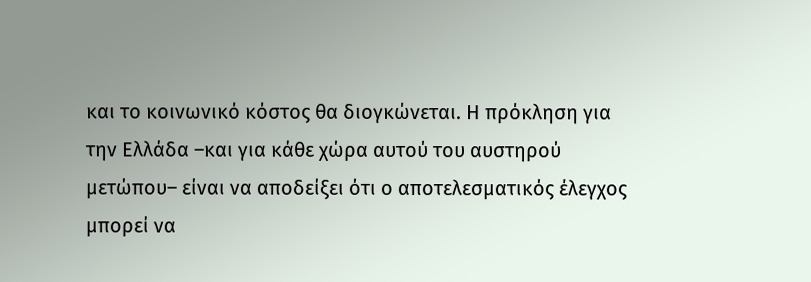και το κοινωνικό κόστος θα διογκώνεται. Η πρόκληση για την Ελλάδα –και για κάθε χώρα αυτού του αυστηρού μετώπου– είναι να αποδείξει ότι ο αποτελεσματικός έλεγχος μπορεί να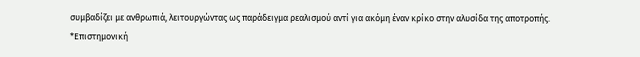συμβαδίζει με ανθρωπιά, λειτουργώντας ως παράδειγμα ρεαλισμού αντί για ακόμη έναν κρίκο στην αλυσίδα της αποτροπής.
*Επιστημονική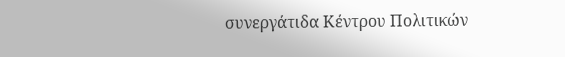συνεργάτιδα Κέντρου Πολιτικών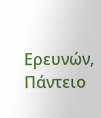Ερευνών, Πάντειο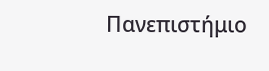Πανεπιστήμιο